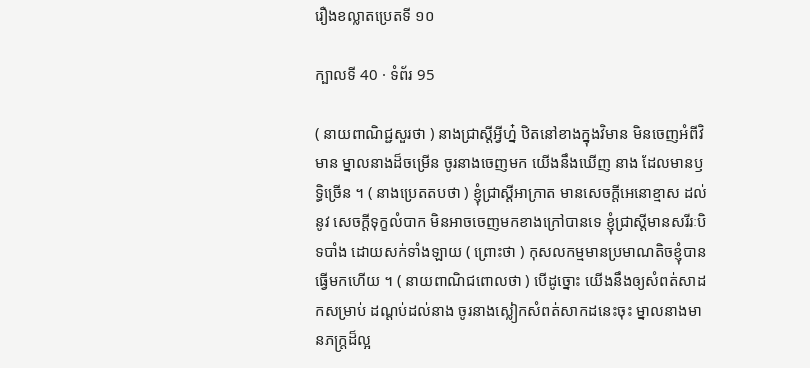រឿងខល្លាតប្រេតទី ១០

ក្បាលទី 40 · ទំព័រ 95

( នាយពាណិជ្ជសួរថា ) នាងជ្រាស្តីអ្វីហ្ន៎ ឋិតនៅខាងក្នុងវិមាន មិនចេញអំពីវិមាន ម្នាលនាងដ៏ចម្រើន ចូរនាងចេញមក យើងនឹងឃើញ នាង ដែលមានឫទ្ធិច្រើន ។ ( នាងប្រេតតបថា ) ខ្ញុំជ្រាស្តីអាក្រាត មានសេចក្តីអេនោខ្មាស ដល់នូវ សេចក្តីទុក្ខលំបាក មិនអាចចេញមកខាងក្រៅបានទេ ខ្ញុំជ្រាស្តីមានសរីរៈបិទបាំង ដោយសក់ទាំងឡាយ ( ព្រោះថា ) កុសលកម្មមានប្រមាណតិចខ្ញុំបាន ធ្វើមកហើយ ។ ( នាយពាណិជពោលថា ) បើដូច្នោះ យើងនឹងឲ្យសំពត់សាដកសម្រាប់ ដណ្តប់ដល់នាង ចូរនាងស្លៀកសំពត់សាកដនេះចុះ ម្នាលនាងមានភក្ត្រដ៏ល្អ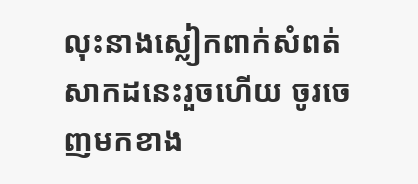លុះនាងស្លៀកពាក់សំពត់សាកដនេះរួចហើយ ចូរចេញមកខាង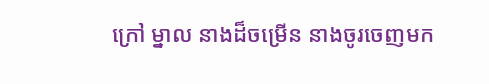ក្រៅ ម្នាល នាងដ៏ចម្រើន នាងចូរចេញមក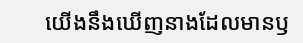យើងនឹងឃើញនាងដែលមានឫ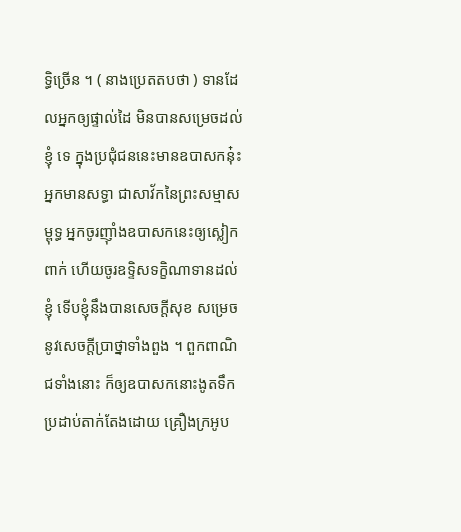ទ្ធិច្រើន ។ ( នាងប្រេតតបថា ) ទានដែលអ្នកឲ្យផ្ទាល់ដៃ មិនបានសម្រេចដល់ខ្ញុំ ទេ ក្នុងប្រជុំជននេះមានឧបាសកន៎ុះ អ្នកមានសទ្ធា ជាសាវ័កនៃព្រះសម្មាសម្ពុទ្ធ អ្នកចូរញ៉ាំងឧបាសកនេះឲ្យស្លៀកពាក់ ហើយចូរឧទ្ទិសទក្ខិណាទានដល់ ខ្ញុំ ទើបខ្ញុំនឹងបានសេចក្តីសុខ សម្រេចនូវសេចក្តីប្រាថ្នាទាំងពួង ។ ពួកពាណិជទាំងនោះ ក៏ឲ្យឧបាសកនោះងូតទឹក ប្រដាប់តាក់តែងដោយ គ្រឿងក្រអូប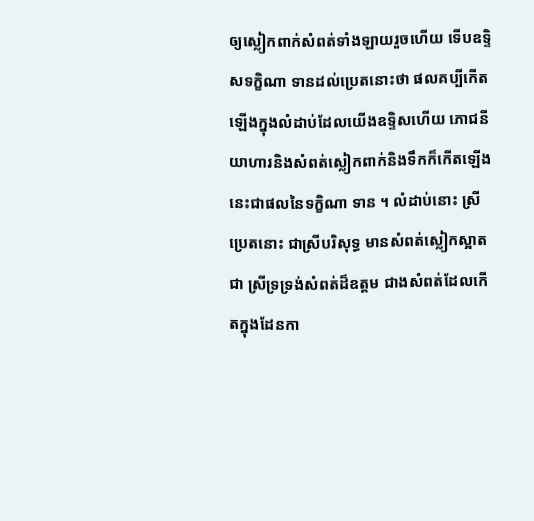ឲ្យស្លៀកពាក់សំពត់ទាំងឡាយរួចហើយ ទើបឧទ្ទិសទក្ខិណា ទានដល់ប្រេតនោះថា ផលគប្បីកើតឡើងក្នុងលំដាប់ដែលយើងឧទ្ទិសហើយ ភោជនីយាហារនិងសំពត់ស្លៀកពាក់និងទឹកក៏កើតឡើង នេះជាផលនៃទក្ខិណា ទាន ។ លំដាប់នោះ ស្រីប្រេតនោះ ជាស្រីបរិសុទ្ធ មានសំពត់ស្លៀកស្អាត ជា ស្រីទ្រទ្រង់សំពត់ដ៏ឧត្តម ជាងសំពត់ដែលកើតក្នុងដែនកា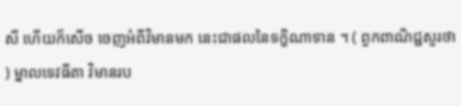សី ហើយក៏សើច ចេញអំពីវិមានមក នេះជាផលនៃទក្ខិណាទាន ។ ( ពួកពាណិជ្ជសួរថា ) ម្នាលទេវធីតា វិមានរប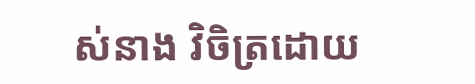ស់នាង វិចិត្រដោយ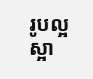រូបល្អ ស្អា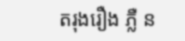តរុងរឿង ភ្លឺ ន